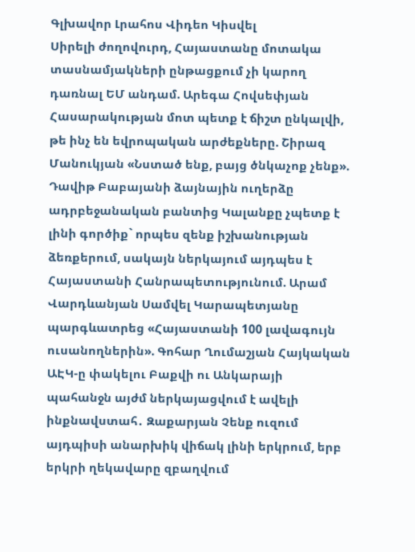Գլխավոր Լրահոս Վիդեո Կիսվել
Սիրելի ժողովուրդ, Հայաստանը մոտակա տասնամյակների ընթացքում չի կարող դառնալ ԵՄ անդամ. Արեգա Հովսեփյան Հասարակության մոտ պետք է ճիշտ ընկալվի, թե ինչ են եվրոպական արժեքները. Շիրազ Մանուկյան «Նստած ենք, բայց ծնկաչոք չենք». Դավիթ Բաբայանի ձայնային ուղերձը ադրբեջանական բանտից Կալանքը չպետք է լինի գործիք` որպես զենք իշխանության ձեռքերում, սակայն ներկայում այդպես է Հայաստանի Հանրապետությունում. Արամ Վարդևանյան Սամվել Կարապետյանը պարգևատրեց «Հայաստանի 100 լավագույն ուսանողներին». Գոհար Ղումաշյան Հայկական ԱԷԿ-ը փակելու Բաքվի ու Անկարայի պահանջն այժմ ներկայացվում է ավելի ինքնավստահ․ Զաքարյան Չենք ուզում այդպիսի անարխիկ վիճակ լինի երկրում, երբ երկրի ղեկավարը զբաղվում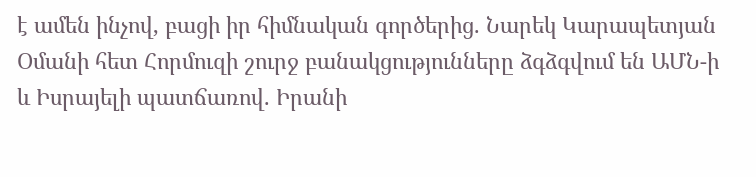է ամեն ինչով, բացի իր հիմնական գործերից. Նարեկ Կարապետյան Օմանի հետ Հորմուզի շուրջ բանակցությունները ձգձգվում են ԱՄՆ-ի և Իսրայելի պատճառով. Իրանի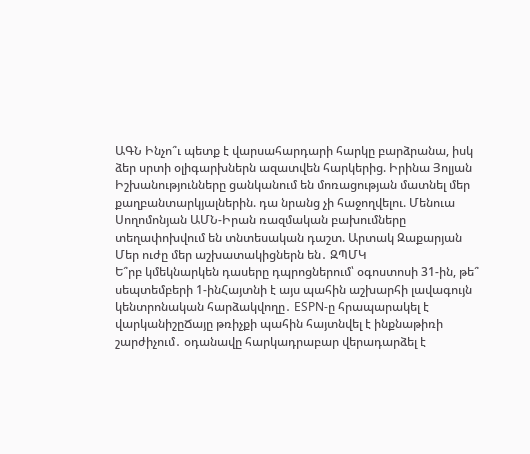ԱԳՆ Ինչո՞ւ պետք է վարսահարդարի հարկը բարձրանա, իսկ ձեր սրտի օլիգարխներն ազատվեն հարկերից. Իրինա Յոլյան Իշխանությունները ցանկանում են մոռացության մատնել մեր քաղբանտարկյալներին. դա նրանց չի հաջողվելու. Մենուա Սողոմոնյան ԱՄՆ-Իրան ռազմական բախումները տեղափոխվում են տնտեսական դաշտ. Արտակ Զաքարյան Մեր ուժը մեր աշխատակիցներն են․ ԶՊՄԿ
Ե՞րբ կմեկնարկեն դասերը դպրոցներում՝ օգոստոսի 31-ին, թե՞ սեպտեմբերի 1-ինՀայտնի է այս պահին աշխարհի լավագույն կենտրոնական հարձակվողը․ ESPN-ը հրապարակել է վարկանիշըՃայը թռիչքի պահին հայտնվել է ինքնաթիռի շարժիչում․ օդանավը հարկադրաբար վերադարձել է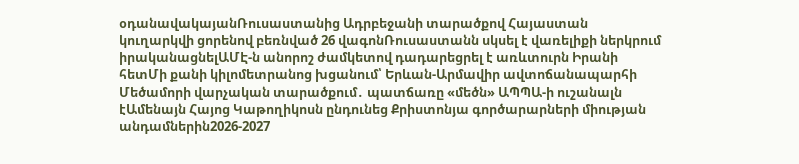օդանավակայանՌուսաստանից Ադրբեջանի տարածքով Հայաստան կուղարկվի ցորենով բեռնված 26 վագոնՌուսաստանն սկսել է վառելիքի ներկրում իրականացնելԱՄԷ-ն անորոշ ժամկետով դադարեցրել է առևտուրն Իրանի հետՄի քանի կիլոմետրանոց խցանում՝ Երևան-Արմավիր ավտոճանապարհի Մեծամորի վարչական տարածքում․ պատճառը «մեծն» ԱՊՊԱ-ի ուշանալն էԱմենայն Հայոց Կաթողիկոսն ընդունեց Քրիստոնյա գործարարների միության անդամներին2026-2027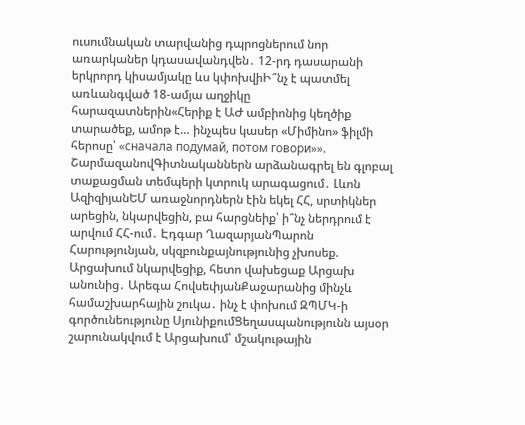ուսումնական տարվանից դպրոցներում նոր առարկաներ կդասավանդվեն․ 12-րդ դասարանի երկրորդ կիսամյակը ևս կփոխվիԻ՞նչ է պատմել առևանգված 18-ամյա աղջիկը հարազատներին«Հերիք է ԱԺ ամբիոնից կեղծիք տարածեք, ամոթ է… ինչպես կասեր «Միմինո» ֆիլմի հերոսը՝ «сначала подумай, потом говори»». ՇարմազանովԳիտնականներն արձանագրել են գլոբալ տաքացման տեմպերի կտրուկ արագացում․ Լևոն ԱզիզիյանԵՄ առաջնորդներն էին եկել ՀՀ, սրտիկներ արեցին, նկարվեցին, բա հարցնեիք՝ ի՞նչ ներդրում է արվում ՀՀ-ում․ Էդգար ՂազարյանՊարոն Հարությունյան, սկզբունքայնությունից չխոսեք. Արցախում նկարվեցիք, հետո վախեցաք Արցախ անունից․ Արեգա ՀովսեփյանՔաջարանից մինչև համաշխարհային շուկա․ ինչ է փոխում ԶՊՄԿ-ի գործունեությունը ՍյունիքումՑեղասպանությունն այսօր շարունակվում է Արցախում՝ մշակութային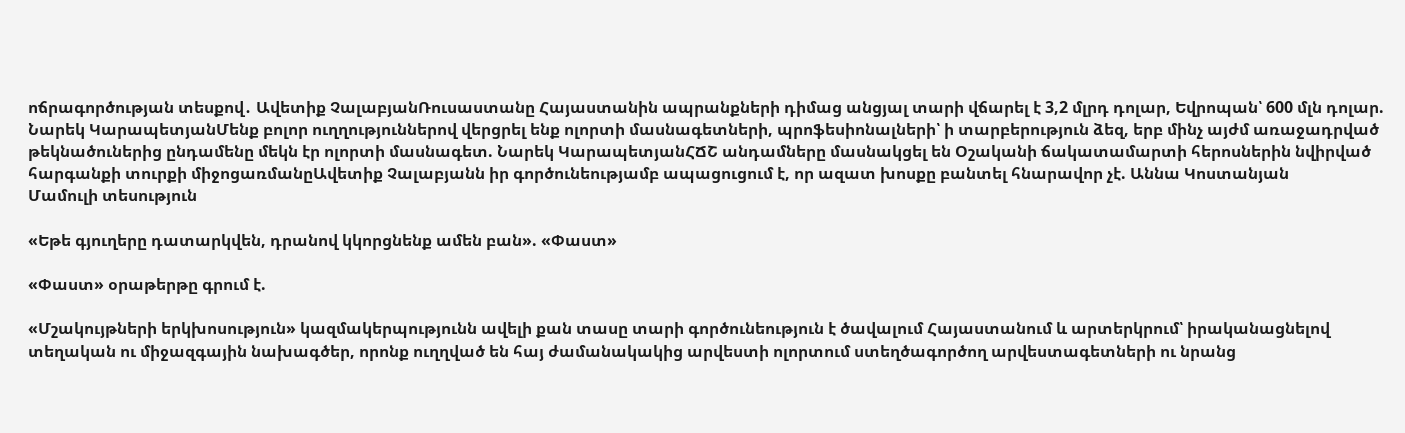ոճրագործության տեսքով․ Ավետիք ՉալաբյանՌուսաստանը Հայաստանին ապրանքների դիմաց անցյալ տարի վճարել է 3,2 մլրդ դոլար, Եվրոպան՝ 600 մլն դոլար. Նարեկ ԿարապետյանՄենք բոլոր ուղղություններով վերցրել ենք ոլորտի մասնագետների, պրոֆեսիոնալների՝ ի տարբերություն ձեզ, երբ մինչ այժմ առաջադրված թեկնածուներից ընդամենը մեկն էր ոլորտի մասնագետ. Նարեկ ԿարապետյանՀՃՇ անդամները մասնակցել են Օշականի ճակատամարտի հերոսներին նվիրված հարգանքի տուրքի միջոցառմանըԱվետիք Չալաբյանն իր գործունեությամբ ապացուցում է, որ ազատ խոսքը բանտել հնարավոր չէ. Աննա Կոստանյան
Մամուլի տեսություն

«Եթե գյուղերը դատարկվեն, դրանով կկորցնենք ամեն բան». «Փաստ»

«Փաստ» օրաթերթը գրում է.

«Մշակույթների երկխոսություն» կազմակերպությունն ավելի քան տասը տարի գործունեություն է ծավալում Հայաստանում և արտերկրում՝ իրականացնելով տեղական ու միջազգային նախագծեր, որոնք ուղղված են հայ ժամանակակից արվեստի ոլորտում ստեղծագործող արվեստագետների ու նրանց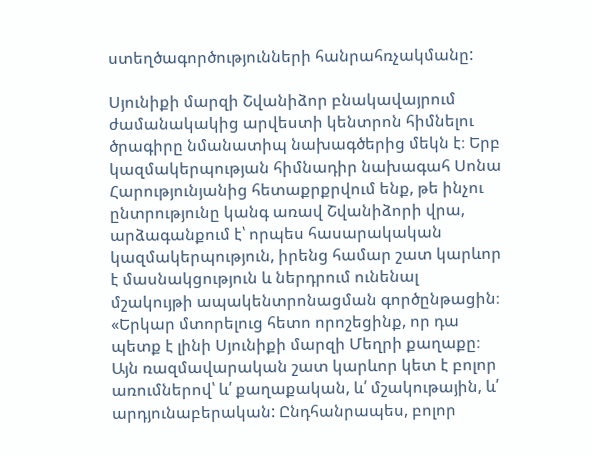ստեղծագործությունների հանրահռչակմանը:

Սյունիքի մարզի Շվանիձոր բնակավայրում ժամանակակից արվեստի կենտրոն հիմնելու ծրագիրը նմանատիպ նախագծերից մեկն է։ Երբ կազմակերպության հիմնադիր նախագահ Սոնա Հարությունյանից հետաքրքրվում ենք, թե ինչու ընտրությունը կանգ առավ Շվանիձորի վրա, արձագանքում է՝ որպես հասարակական կազմակերպություն, իրենց համար շատ կարևոր է մասնակցություն և ներդրում ունենալ մշակույթի ապակենտրոնացման գործընթացին։ «Երկար մտորելուց հետո որոշեցինք, որ դա պետք է լինի Սյունիքի մարզի Մեղրի քաղաքը։ Այն ռազմավարական շատ կարևոր կետ է բոլոր առումներով՝ և՛ քաղաքական, և՛ մշակութային, և՛ արդյունաբերական: Ընդհանրապես, բոլոր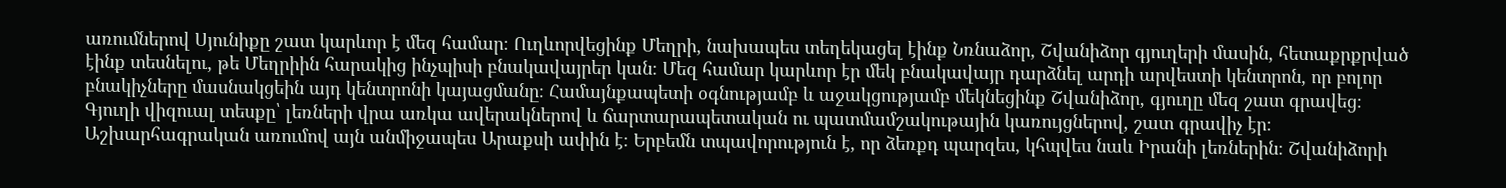առումներով Սյունիքը շատ կարևոր է մեզ համար։ Ուղևորվեցինք Մեղրի, նախապես տեղեկացել էինք Նռնաձոր, Շվանիձոր գյուղերի մասին, հետաքրքրված էինք տեսնելու, թե Մեղրիին հարակից ինչպիսի բնակավայրեր կան։ Մեզ համար կարևոր էր մեկ բնակավայր դարձնել արդի արվեստի կենտրոն, որ բոլոր բնակիչները մասնակցեին այդ կենտրոնի կայացմանը։ Համայնքապետի օգնությամբ և աջակցությամբ մեկնեցինք Շվանիձոր, գյուղը մեզ շատ գրավեց։ Գյուղի վիզուալ տեսքը՝ լեռների վրա առկա ավերակներով և ճարտարապետական ու պատմամշակութային կառույցներով, շատ գրավիչ էր։ Աշխարհագրական առումով այն անմիջապես Արաքսի ափին է։ Երբեմն տպավորություն է, որ ձեռքդ պարզես, կհպվես նաև Իրանի լեռներին։ Շվանիձորի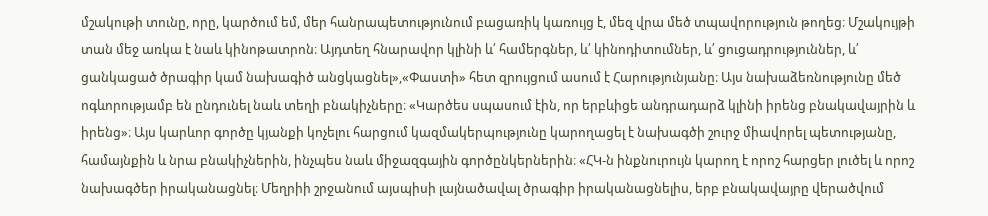մշակութի տունը, որը, կարծում եմ, մեր հանրապետությունում բացառիկ կառույց է, մեզ վրա մեծ տպավորություն թողեց։ Մշակույթի տան մեջ առկա է նաև կինոթատրոն։ Այդտեղ հնարավոր կլինի և՛ համերգներ, և՛ կինոդիտումներ, և՛ ցուցադրություններ, և՛ ցանկացած ծրագիր կամ նախագիծ անցկացնել»,«Փաստի» հետ զրույցում ասում է Հարությունյանը։ Այս նախաձեռնությունը մեծ ոգևորությամբ են ընդունել նաև տեղի բնակիչները։ «Կարծես սպասում էին, որ երբևիցե անդրադարձ կլինի իրենց բնակավայրին և իրենց»։ Այս կարևոր գործը կյանքի կոչելու հարցում կազմակերպությունը կարողացել է նախագծի շուրջ միավորել պետությանը, համայնքին և նրա բնակիչներին, ինչպես նաև միջազգային գործընկերներին։ «ՀԿ-ն ինքնուրույն կարող է որոշ հարցեր լուծել և որոշ նախագծեր իրականացնել։ Մեղրիի շրջանում այսպիսի լայնածավալ ծրագիր իրականացնելիս, երբ բնակավայրը վերածվում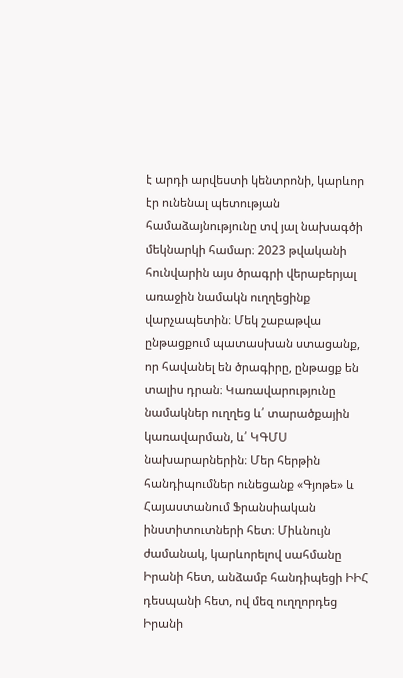է արդի արվեստի կենտրոնի, կարևոր էր ունենալ պետության համաձայնությունը տվ յալ նախագծի մեկնարկի համար։ 2023 թվականի հունվարին այս ծրագրի վերաբերյալ առաջին նամակն ուղղեցինք վարչապետին։ Մեկ շաբաթվա ընթացքում պատասխան ստացանք, որ հավանել են ծրագիրը, ընթացք են տալիս դրան։ Կառավարությունը նամակներ ուղղեց և՛ տարածքային կառավարման, և՛ ԿԳՄՍ նախարարներին։ Մեր հերթին հանդիպումներ ունեցանք «Գյոթե» և Հայաստանում Ֆրանսիական ինստիտուտների հետ։ Միևնույն ժամանակ, կարևորելով սահմանը Իրանի հետ, անձամբ հանդիպեցի ԻԻՀ դեսպանի հետ, ով մեզ ուղղորդեց Իրանի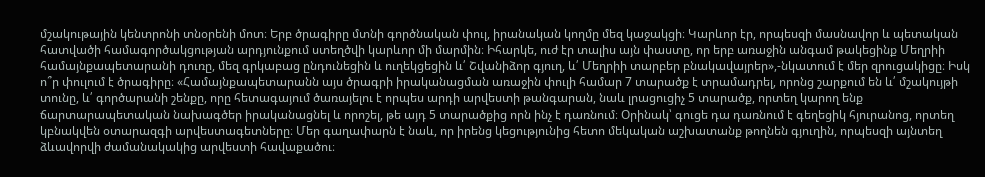մշակութային կենտրոնի տնօրենի մոտ։ Երբ ծրագիրը մտնի գործնական փուլ, իրանական կողմը մեզ կաջակցի։ Կարևոր էր, որպեսզի մասնավոր և պետական հատվածի համագործակցության արդյունքում ստեղծվի կարևոր մի մարմին։ Իհարկե, ուժ էր տալիս այն փաստը, որ երբ առաջին անգամ թակեցինք Մեղրիի համայնքապետարանի դուռը, մեզ գրկաբաց ընդունեցին և ուղեկցեցին և՛ Շվանիձոր գյուղ, և՛ Մեղրիի տարբեր բնակավայրեր»,-նկատում է մեր զրուցակիցը։ Իսկ ո՞ր փուլում է ծրագիրը։ «Համայնքապետարանն այս ծրագրի իրականացման առաջին փուլի համար 7 տարածք է տրամադրել, որոնց շարքում են և՛ մշակույթի տունը, և՛ գործարանի շենքը, որը հետագայում ծառայելու է որպես արդի արվեստի թանգարան, նաև լրացուցիչ 5 տարածք, որտեղ կարող ենք ճարտարապետական նախագծեր իրականացնել և որոշել, թե այդ 5 տարածքից որն ինչ է դառնում։ Օրինակ՝ գուցե դա դառնում է գեղեցիկ հյուրանոց, որտեղ կբնակվեն օտարազգի արվեստագետները։ Մեր գաղափարն է նաև, որ իրենց կեցությունից հետո մեկական աշխատանք թողնեն գյուղին, որպեսզի այնտեղ ձևավորվի ժամանակակից արվեստի հավաքածու։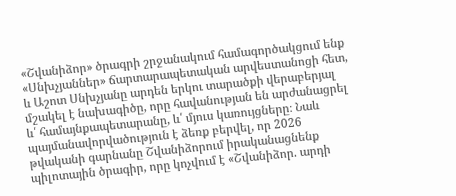«Շվանիձոր» ծրագրի շրջանակում համագործակցում ենք «Սնխչյաններ» ճարտարապետական արվեստանոցի հետ, և Աշոտ Սնխչյանը արդեն երկու տարածքի վերաբերյալ մշակել է նախագիծը, որը հավանության են արժանացրել և՛ համայնքապետարանը, և՛ մյուս կառույցները։ Նաև պայմանավորվածություն է ձեռք բերվել, որ 2026 թվականի գարնանը Շվանիձորում իրականացնենք պիլոտային ծրագիր, որը կոչվում է «Շվանիձոր. արդի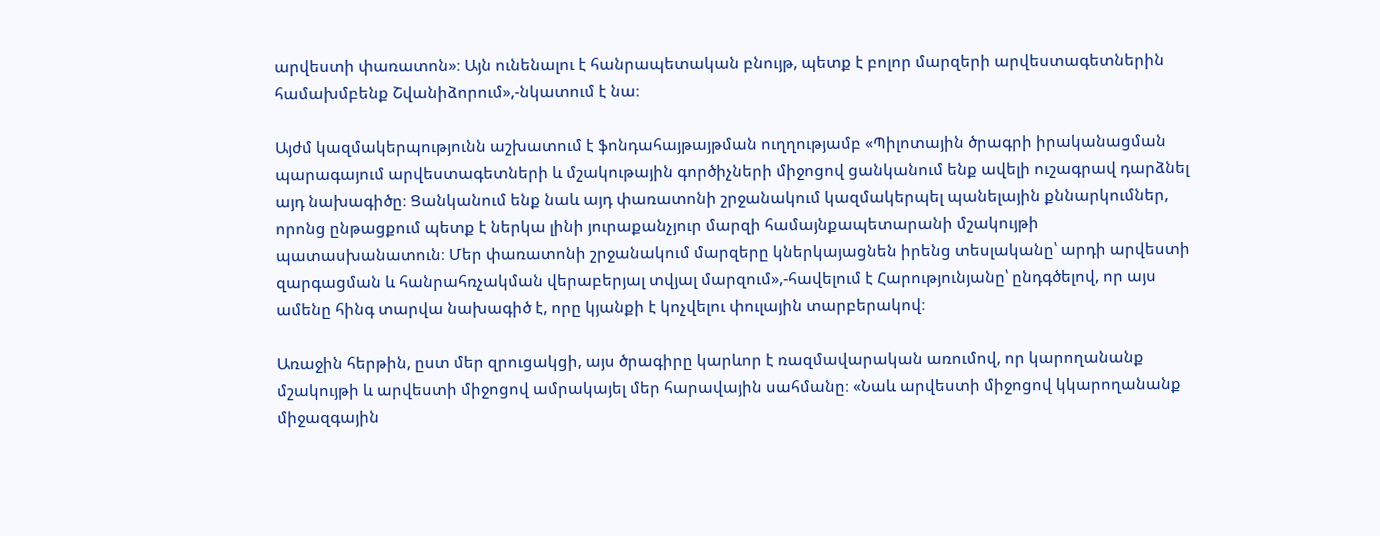արվեստի փառատոն»։ Այն ունենալու է հանրապետական բնույթ, պետք է բոլոր մարզերի արվեստագետներին համախմբենք Շվանիձորում»,-նկատում է նա։

Այժմ կազմակերպությունն աշխատում է ֆոնդահայթայթման ուղղությամբ «Պիլոտային ծրագրի իրականացման պարագայում արվեստագետների և մշակութային գործիչների միջոցով ցանկանում ենք ավելի ուշագրավ դարձնել այդ նախագիծը։ Ցանկանում ենք նաև այդ փառատոնի շրջանակում կազմակերպել պանելային քննարկումներ, որոնց ընթացքում պետք է ներկա լինի յուրաքանչյուր մարզի համայնքապետարանի մշակույթի պատասխանատուն։ Մեր փառատոնի շրջանակում մարզերը կներկայացնեն իրենց տեսլականը՝ արդի արվեստի զարգացման և հանրահռչակման վերաբերյալ տվյալ մարզում»,-հավելում է Հարությունյանը՝ ընդգծելով, որ այս ամենը հինգ տարվա նախագիծ է, որը կյանքի է կոչվելու փուլային տարբերակով։

Առաջին հերթին, ըստ մեր զրուցակցի, այս ծրագիրը կարևոր է ռազմավարական առումով, որ կարողանանք մշակույթի և արվեստի միջոցով ամրակայել մեր հարավային սահմանը։ «Նաև արվեստի միջոցով կկարողանանք միջազգային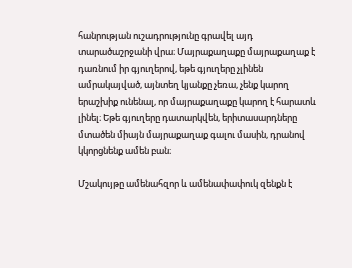հանրության ուշադրությունը գրավել այդ տարածաշրջանի վրա։ Մայրաքաղաքը մայրաքաղաք է դառնում իր գյուղերով, եթե գյուղերը չլինեն ամրակայված, այնտեղ կյանքը չեռա, չենք կարող երաշխիք ունենալ, որ մայրաքաղաքը կարող է հարատև լինել։ Եթե գյուղերը դատարկվեն, երիտասարդները մտածեն միայն մայրաքաղաք գալու մասին, դրանով կկորցնենք ամեն բան։

Մշակույթը ամենահզոր և ամենափափուկ զենքն է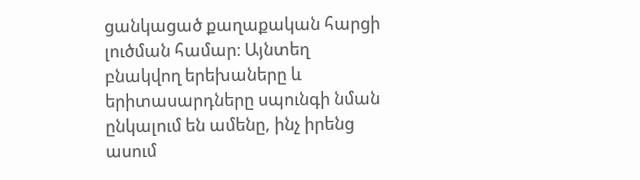ցանկացած քաղաքական հարցի լուծման համար։ Այնտեղ բնակվող երեխաները և երիտասարդները սպունգի նման ընկալում են ամենը, ինչ իրենց ասում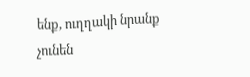ենք, ուղղակի նրանք չունեն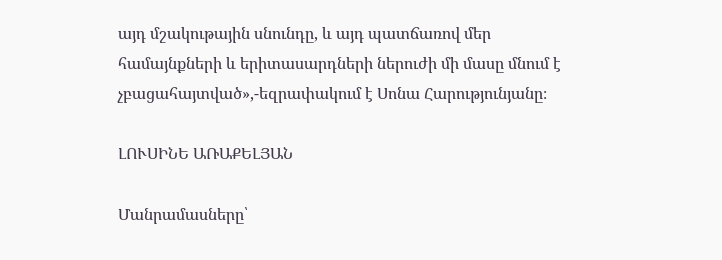այդ մշակութային սնունդը, և այդ պատճառով մեր համայնքների և երիտասարդների ներուժի մի մասը մնում է չբացահայտված»,-եզրափակում է Սոնա Հարությունյանը։

ԼՈՒՍԻՆԵ ԱՌԱՔԵԼՅԱՆ

Մանրամասները՝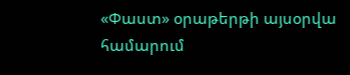«Փաստ» օրաթերթի այսօրվա համարում